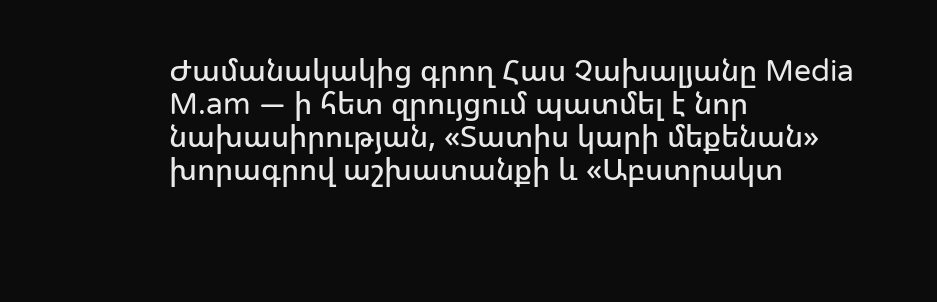Ժամանակակից գրող Հաս Չախալյանը Media M.am — ի հետ զրույցում պատմել է նոր նախասիրության, «Տատիս կարի մեքենան» խորագրով աշխատանքի և «Աբստրակտ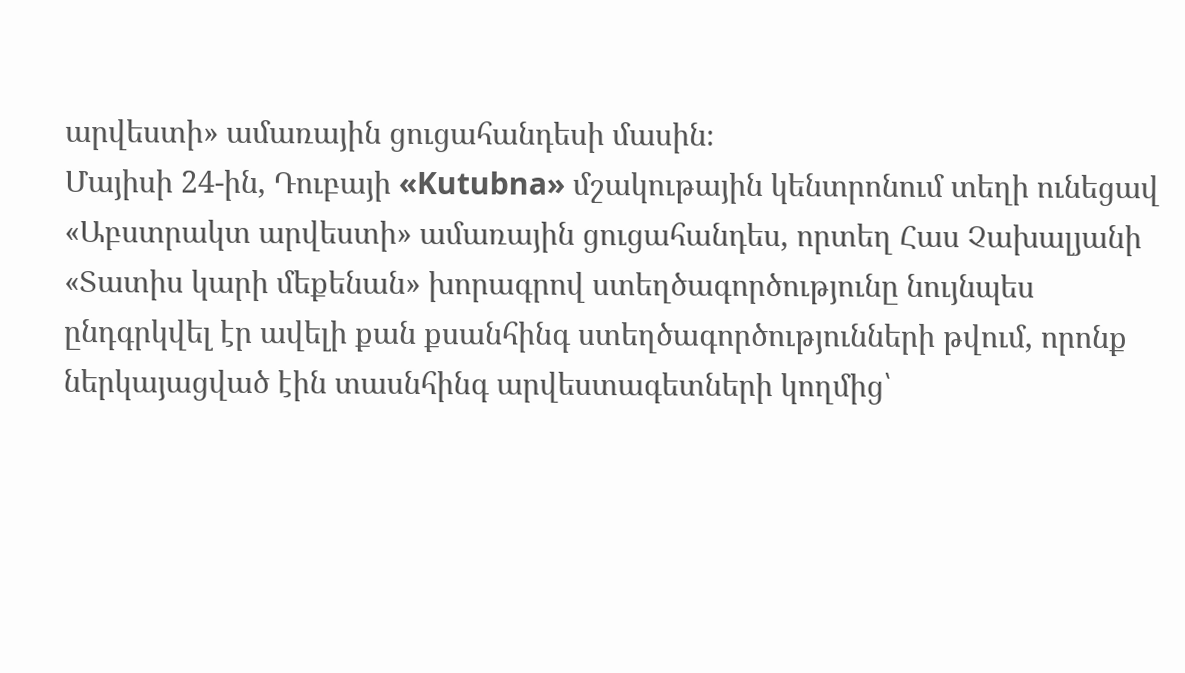արվեստի» ամառային ցուցահանդեսի մասին։
Մայիսի 24-ին, Դուբայի «Kutubna» մշակութային կենտրոնում տեղի ունեցավ «Աբստրակտ արվեստի» ամառային ցուցահանդես, որտեղ Հաս Չախալյանի «Տատիս կարի մեքենան» խորագրով ստեղծագործությունը նույնպես ընդգրկվել էր ավելի քան քսանհինգ ստեղծագործությունների թվում, որոնք ներկայացված էին տասնհինգ արվեստագետների կողմից՝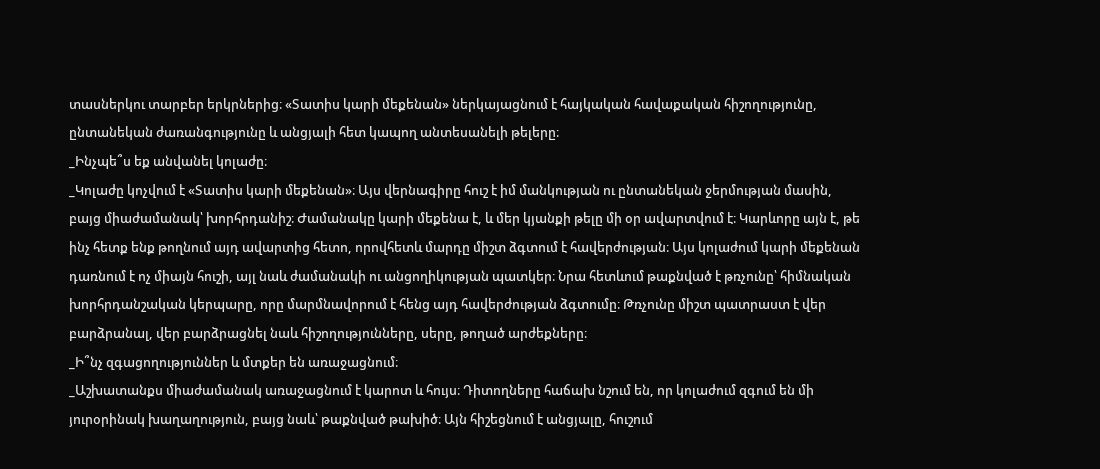տասներկու տարբեր երկրներից։ «Տատիս կարի մեքենան» ներկայացնում է հայկական հավաքական հիշողությունը, ընտանեկան ժառանգությունը և անցյալի հետ կապող անտեսանելի թելերը։
_Ինչպե՞ս եք անվանել կոլաժը։
_Կոլաժը կոչվում է «Տատիս կարի մեքենան»։ Այս վերնագիրը հուշ է իմ մանկության ու ընտանեկան ջերմության մասին, բայց միաժամանակ՝ խորհրդանիշ։ Ժամանակը կարի մեքենա է, և մեր կյանքի թելը մի օր ավարտվում է։ Կարևորը այն է, թե ինչ հետք ենք թողնում այդ ավարտից հետո, որովհետև մարդը միշտ ձգտում է հավերժության։ Այս կոլաժում կարի մեքենան դառնում է ոչ միայն հուշի, այլ նաև ժամանակի ու անցողիկության պատկեր։ Նրա հետևում թաքնված է թռչունը՝ հիմնական խորհրդանշական կերպարը, որը մարմնավորում է հենց այդ հավերժության ձգտումը։ Թռչունը միշտ պատրաստ է վեր բարձրանալ, վեր բարձրացնել նաև հիշողությունները, սերը, թողած արժեքները։
_Ի՞նչ զգացողություններ և մտքեր են առաջացնում։
_Աշխատանքս միաժամանակ առաջացնում է կարոտ և հույս։ Դիտողները հաճախ նշում են, որ կոլաժում զգում են մի յուրօրինակ խաղաղություն, բայց նաև՝ թաքնված թախիծ։ Այն հիշեցնում է անցյալը, հուշում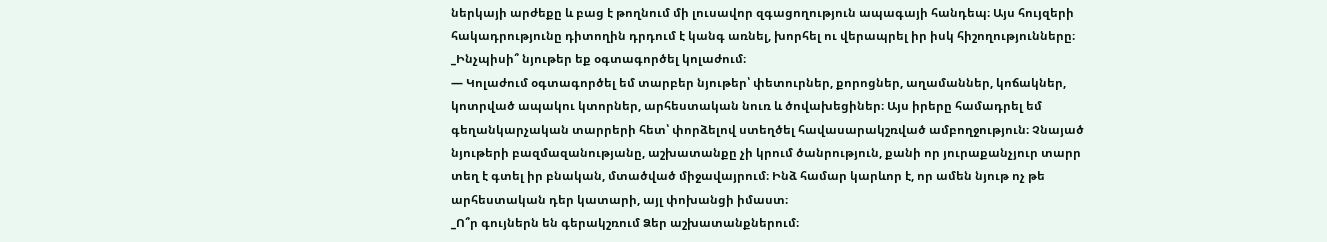ներկայի արժեքը և բաց է թողնում մի լուսավոր զգացողություն ապագայի հանդեպ։ Այս հույզերի հակադրությունը դիտողին դրդում է կանգ առնել, խորհել ու վերապրել իր իսկ հիշողությունները։
_Ինչպիսի՞ նյութեր եք օգտագործել կոլաժում։
— Կոլաժում օգտագործել եմ տարբեր նյութեր՝ փետուրներ, քորոցներ, աղամաններ, կոճակներ, կոտրված ապակու կտորներ, արհեստական նուռ և ծովախեցիներ։ Այս իրերը համադրել եմ գեղանկարչական տարրերի հետ՝ փորձելով ստեղծել հավասարակշռված ամբողջություն։ Չնայած նյութերի բազմազանությանը, աշխատանքը չի կրում ծանրություն, քանի որ յուրաքանչյուր տարր տեղ է գտել իր բնական, մտածված միջավայրում։ Ինձ համար կարևոր է, որ ամեն նյութ ոչ թե արհեստական դեր կատարի, այլ փոխանցի իմաստ։
_Ո՞ր գույներն են գերակշռում Ձեր աշխատանքներում։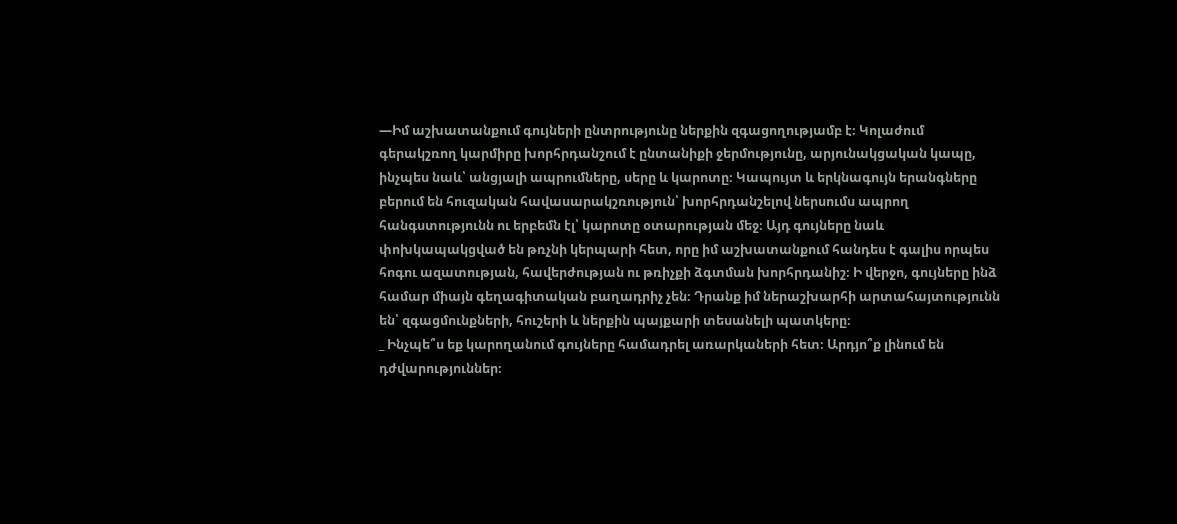—Իմ աշխատանքում գույների ընտրությունը ներքին զգացողությամբ է։ Կոլաժում գերակշռող կարմիրը խորհրդանշում է ընտանիքի ջերմությունը, արյունակցական կապը, ինչպես նաև՝ անցյալի ապրումները, սերը և կարոտը։ Կապույտ և երկնագույն երանգները բերում են հուզական հավասարակշռություն՝ խորհրդանշելով ներսումս ապրող հանգստությունն ու երբեմն էլ՝ կարոտը օտարության մեջ։ Այդ գույները նաև փոխկապակցված են թռչնի կերպարի հետ, որը իմ աշխատանքում հանդես է գալիս որպես հոգու ազատության, հավերժության ու թռիչքի ձգտման խորհրդանիշ։ Ի վերջո, գույները ինձ համար միայն գեղագիտական բաղադրիչ չեն։ Դրանք իմ ներաշխարհի արտահայտությունն են՝ զգացմունքների, հուշերի և ներքին պայքարի տեսանելի պատկերը։
_ Ինչպե՞ս եք կարողանում գույները համադրել առարկաների հետ։ Արդյո՞ք լինում են դժվարություններ։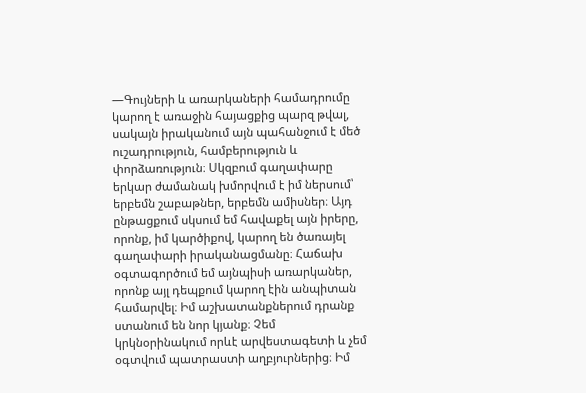—Գույների և առարկաների համադրումը կարող է առաջին հայացքից պարզ թվալ, սակայն իրականում այն պահանջում է մեծ ուշադրություն, համբերություն և փորձառություն։ Սկզբում գաղափարը երկար ժամանակ խմորվում է իմ ներսում՝ երբեմն շաբաթներ, երբեմն ամիսներ։ Այդ ընթացքում սկսում եմ հավաքել այն իրերը, որոնք, իմ կարծիքով, կարող են ծառայել գաղափարի իրականացմանը։ Հաճախ օգտագործում եմ այնպիսի առարկաներ, որոնք այլ դեպքում կարող էին անպիտան համարվել։ Իմ աշխատանքներում դրանք ստանում են նոր կյանք։ Չեմ կրկնօրինակում որևէ արվեստագետի և չեմ օգտվում պատրաստի աղբյուրներից։ Իմ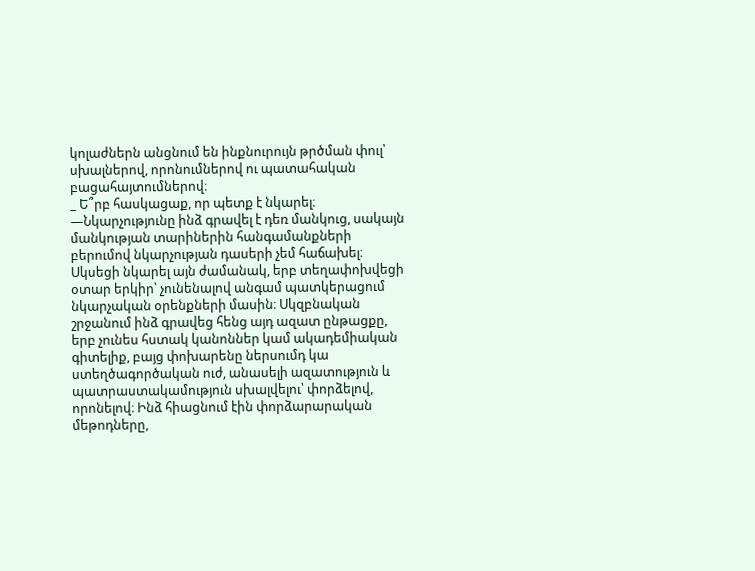կոլաժներն անցնում են ինքնուրույն թրծման փուլ՝ սխալներով, որոնումներով ու պատահական բացահայտումներով։
_ Ե՞րբ հասկացաք, որ պետք է նկարել։
—Նկարչությունը ինձ գրավել է դեռ մանկուց, սակայն մանկության տարիներին հանգամանքների բերումով նկարչության դասերի չեմ հաճախել։ Սկսեցի նկարել այն ժամանակ, երբ տեղափոխվեցի օտար երկիր՝ չունենալով անգամ պատկերացում նկարչական օրենքների մասին։ Սկզբնական շրջանում ինձ գրավեց հենց այդ ազատ ընթացքը, երբ չունես հստակ կանոններ կամ ակադեմիական գիտելիք, բայց փոխարենը ներսումդ կա ստեղծագործական ուժ, անասելի ազատություն և պատրաստակամություն սխալվելու՝ փորձելով, որոնելով։ Ինձ հիացնում էին փորձարարական մեթոդները,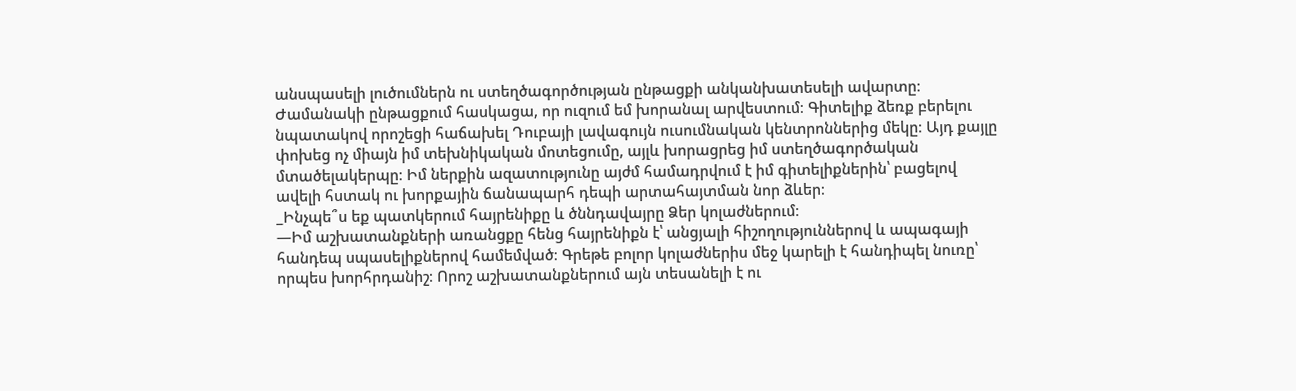անսպասելի լուծումներն ու ստեղծագործության ընթացքի անկանխատեսելի ավարտը։ Ժամանակի ընթացքում հասկացա, որ ուզում եմ խորանալ արվեստում։ Գիտելիք ձեռք բերելու նպատակով որոշեցի հաճախել Դուբայի լավագույն ուսումնական կենտրոններից մեկը։ Այդ քայլը փոխեց ոչ միայն իմ տեխնիկական մոտեցումը, այլև խորացրեց իմ ստեղծագործական մտածելակերպը։ Իմ ներքին ազատությունը այժմ համադրվում է իմ գիտելիքներին՝ բացելով ավելի հստակ ու խորքային ճանապարհ դեպի արտահայտման նոր ձևեր։
_Ինչպե՞ս եք պատկերում հայրենիքը և ծննդավայրը Ձեր կոլաժներում։
—Իմ աշխատանքների առանցքը հենց հայրենիքն է՝ անցյալի հիշողություններով և ապագայի հանդեպ սպասելիքներով համեմված։ Գրեթե բոլոր կոլաժներիս մեջ կարելի է հանդիպել նուռը՝ որպես խորհրդանիշ։ Որոշ աշխատանքներում այն տեսանելի է ու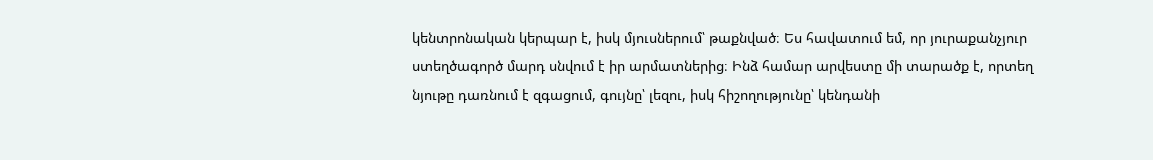կենտրոնական կերպար է, իսկ մյուսներում՝ թաքնված։ Ես հավատում եմ, որ յուրաքանչյուր ստեղծագործ մարդ սնվում է իր արմատներից։ Ինձ համար արվեստը մի տարածք է, որտեղ նյութը դառնում է զգացում, գույնը՝ լեզու, իսկ հիշողությունը՝ կենդանի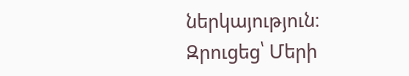ներկայություն։
Զրուցեց՝ Մերի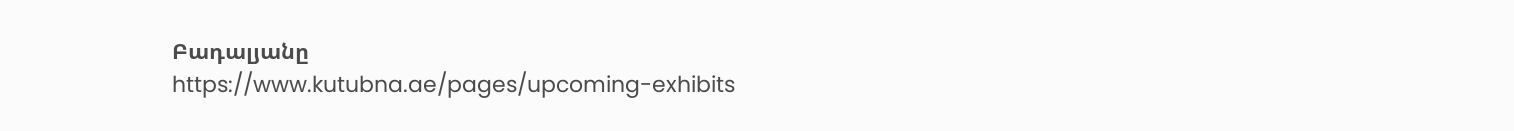Բադալյանը
https://www.kutubna.ae/pages/upcoming-exhibits